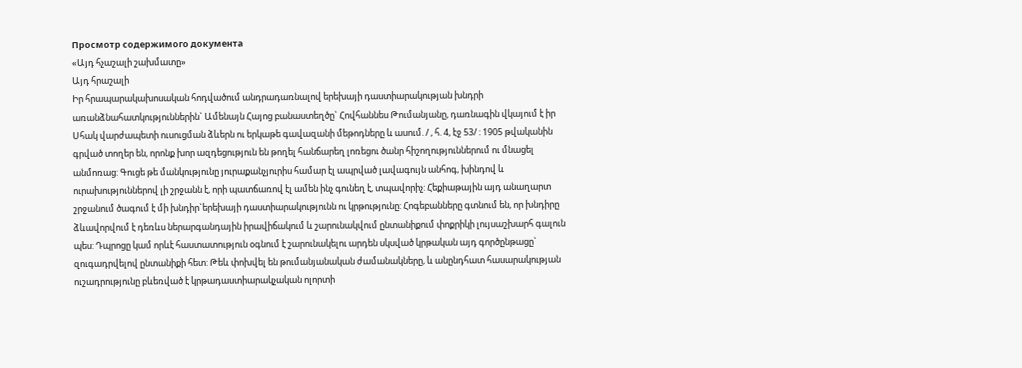Просмотр содержимого документа
«Այդ հչաշալի շախմատը»
Այդ հրաշալի
Իր հրապարակախոսական հոդվածում անդրադառնալով երեխայի դաստիարակության խնդրի առանձնահատկություններին` Ամենայն Հայոց բանաստեղծը` Հովհաննես Թումանյանը, դառնագին վկայում է իր Սհակ վարժապետի ուսուցման ձևերն ու երկաթե գավազանի մեթոդները և ասում. / , հ. 4, էջ 53/ : 1905 թվականին գրված տողեր են, որոնք խոր ազդեցություն են թողել հանճարեղ լոռեցու ծանր հիշողություններում ու մնացել անմոռաց: Գուցե թե մանկությունը յուրաքանչյուրիս համար էլ ապրված լավագույն անհոգ, խինդով և ուրախություններով լի շրջանն է, որի պատճառով էլ ամեն ինչ գունեղ է, տպավորիչ: Հեքիաթային այդ անաղարտ շրջանում ծագում է մի խնդիր`երեխայի դաստիարակությունն ու կրթությունը: Հոգեբանները գտնում են, որ խնդիրը ձևավորվում է դեռևս ներարգանդային իրավիճակում և շարունակվում ընտանիքում փոքրիկի լույսաշխարհ գալուն պես: Դպրոցը կամ որևէ հաստատություն օգնում է շարունակելու արդեն սկսված կրթական այդ գործընթացը` զուգադրվելով ընտանիքի հետ: Թեև փոխվել են թումանյանական ժամանակները, և անընդհատ հասարակության ուշադրությունը բևեռված է կրթադաստիարակչական ոլորտի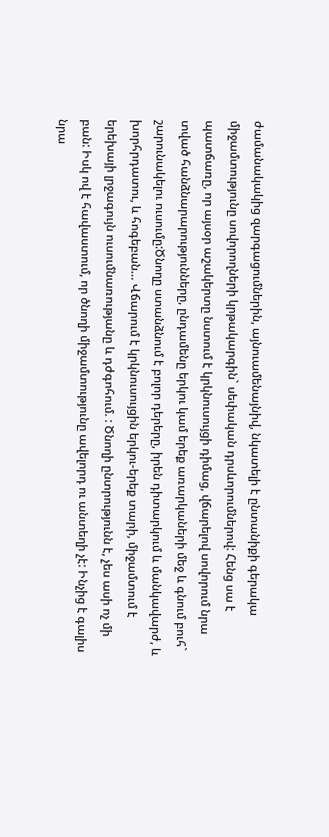ժամանակակից զարգացումներին, այնուամենայնիվ, նկատելի է ընտանիքի գերակա միջամտությունը սովորողների կրթակարգին` սեփական դրսևորումներով: Հենց սա է պատճառը, որ այսօր աշակերտը նստում է կրկնուսույցի դիմաց, վճարելով սովորում նրա տված հանձնարարությունները, ընդամենը երկու կամ երեք առարկաների մեջ և գնում բուհ` շարունակելու ուսումը:Ծնողը ստանձնում է բոլոր դերերը, իրեն դիտարկում և մանկավարժ, և խորհրդատու, և հոգեբան… Վճարում է կրկնուսույցին երկու-երեք տարի, միջամտում է երեխայի լրջագույն ուսումնառությանը և դժգոհում. : Ծնողի ընտրությունն է, չես ասի ոչ մի բան: Իսկ ով է հավաստում, որ ծնողի միջամտությունը ավելորդ ու անտեղի չէ: Ինչից է գալիս նրա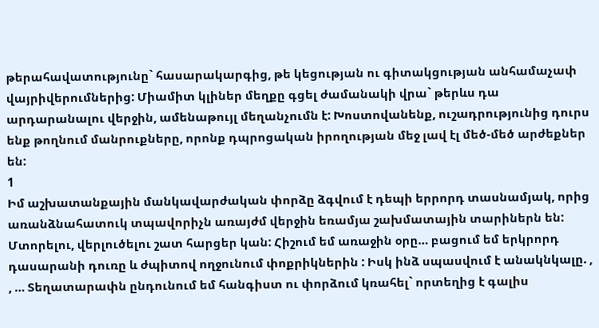թերահավատությունը` հասարակարգից, թե կեցության ու գիտակցության անհամաչափ վայրիվերումներից: Միամիտ կլիներ մեղքը գցել ժամանակի վրա` թերևս դա արդարանալու վերջին, ամենաթույլ մեղանչումն է: Խոստովանենք, ուշադրությունից դուրս ենք թողնում մանրուքները, որոնք դպրոցական իրողության մեջ լավ էլ մեծ-մեծ արժեքներ են:
1
Իմ աշխատանքային մանկավարժական փորձը ձգվում է դեպի երրորդ տասնամյակ, որից առանձնահատուկ տպավորիչն առայժմ վերջին եռամյա շախմատային տարիներն են: Մտորելու, վերլուծելու շատ հարցեր կան: Հիշում եմ առաջին օրը… բացում եմ երկրորդ դասարանի դուռը և ժպիտով ողջունում փոքրիկներին : Իսկ ինձ սպասվում է անակնկալը. , , … Տեղատարափն ընդունում եմ հանգիստ ու փորձում կռահել` որտեղից է գալիս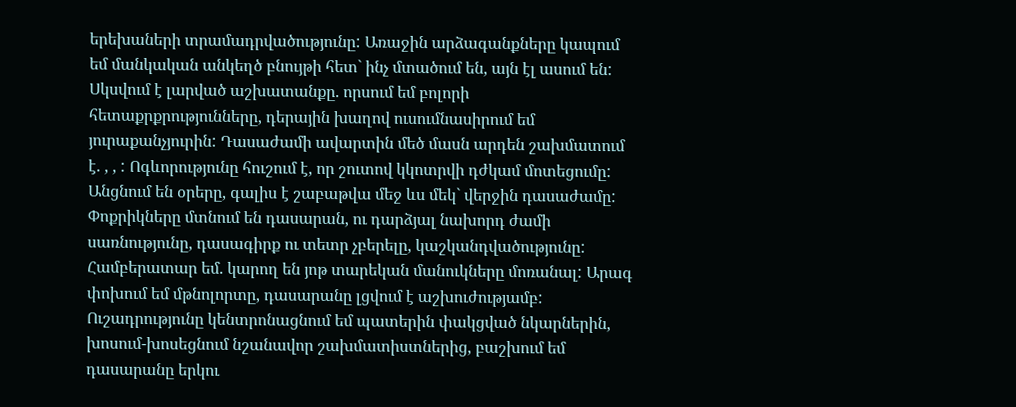երեխաների տրամադրվածությունը: Առաջին արձագանքները կապում եմ մանկական անկեղծ բնույթի հետ` ինչ մտածում են, այն էլ ասում են: Սկսվում է լարված աշխատանքը. որսում եմ բոլորի հետաքրքրությունները, դերային խաղով ուսումնասիրում եմ յուրաքանչյուրին: Դասաժամի ավարտին մեծ մասն արդեն շախմատում է. , , : Ոգևորությունը հուշում է, որ շուտով կկոտրվի դժկամ մոտեցումը: Անցնում են օրերը, գալիս է շաբաթվա մեջ ևս մեկ` վերջին դասաժամը: Փոքրիկները մտնում են դասարան, ու դարձյալ նախորդ ժամի սառնությունը, դասագիրք ու տետր չբերելը, կաշկանդվածությունը: Համբերատար եմ. կարող են յոթ տարեկան մանուկները մոռանալ: Արագ փոխում եմ մթնոլորտը, դասարանը լցվում է աշխուժությամբ: Ուշադրությունը կենտրոնացնում եմ պատերին փակցված նկարներին, խոսում-խոսեցնում նշանավոր շախմատիստներից, բաշխում եմ դասարանը երկու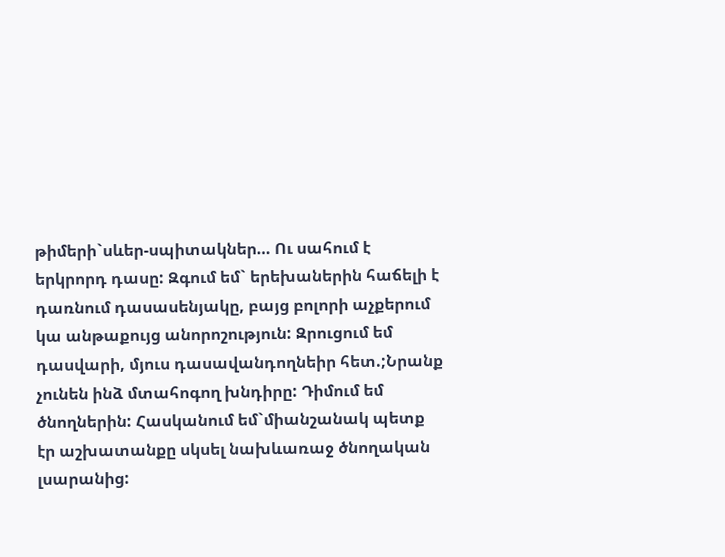թիմերի`սևեր-սպիտակներ… Ու սահում է երկրորդ դասը: Զգում եմ` երեխաներին հաճելի է դառնում դասասենյակը, բայց բոլորի աչքերում կա անթաքույց անորոշություն: Զրուցում եմ դասվարի, մյուս դասավանդողնեիր հետ.;Նրանք չունեն ինձ մտահոգող խնդիրը: Դիմում եմ ծնողներին: Հասկանում եմ`միանշանակ պետք էր աշխատանքը սկսել նախևառաջ ծնողական լսարանից: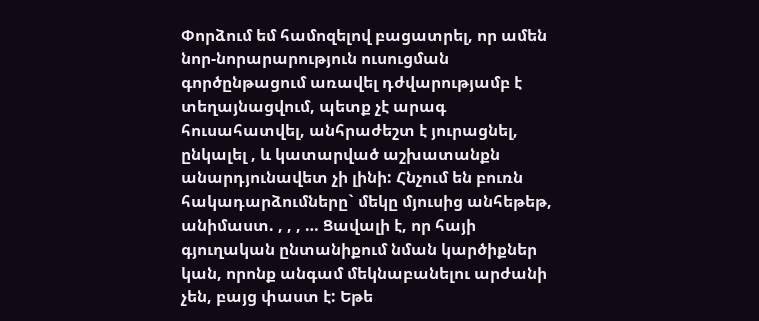Փորձում եմ համոզելով բացատրել, որ ամեն նոր-նորարարություն ուսուցման գործընթացում առավել դժվարությամբ է տեղայնացվում, պետք չէ արագ հուսահատվել, անհրաժեշտ է յուրացնել, ընկալել , և կատարված աշխատանքն անարդյունավետ չի լինի: Հնչում են բուռն հակադարձումները` մեկը մյուսից անհեթեթ, անիմաստ. , , , … Ցավալի է, որ հայի գյուղական ընտանիքում նման կարծիքներ կան, որոնք անգամ մեկնաբանելու արժանի չեն, բայց փաստ է: Եթե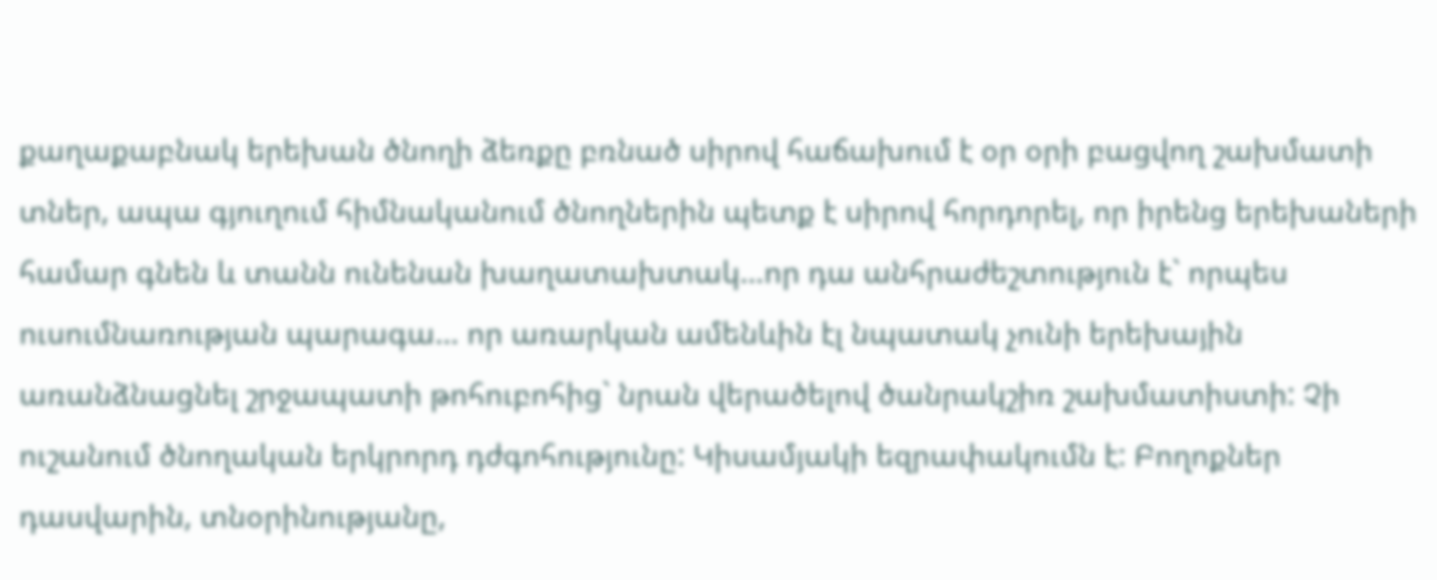քաղաքաբնակ երեխան ծնողի ձեռքը բռնած սիրով հաճախում է օր օրի բացվող շախմատի տներ, ապա գյուղում հիմնականում ծնողներին պետք է սիրով հորդորել, որ իրենց երեխաների համար գնեն և տանն ունենան խաղատախտակ…որ դա անհրաժեշտություն է` որպես ուսումնառության պարագա… որ առարկան ամենևին էլ նպատակ չունի երեխային առանձնացնել շրջապատի թոհուբոհից` նրան վերածելով ծանրակշիռ շախմատիստի: Չի ուշանում ծնողական երկրորդ դժգոհությունը: Կիսամյակի եզրափակումն է: Բողոքներ դասվարին, տնօրինությանը,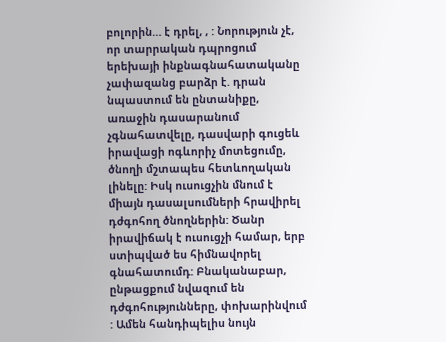բոլորին… է դրել, , : Նորություն չէ, որ տարրական դպրոցում երեխայի ինքնագնահատականը չափազանց բարձր է. դրան նպաստում են ընտանիքը, առաջին դասարանում չգնահատվելը, դասվարի գուցեև իրավացի ոգևորիչ մոտեցումը, ծնողի մշտապես հետևողական լինելը: Իսկ ուսուցչին մնում է միայն դասալսումների հրավիրել դժգոհող ծնողներին: Ծանր իրավիճակ է ուսուցչի համար, երբ ստիպված ես հիմնավորել գնահատումդ: Բնականաբար, ընթացքում նվազում են դժգոհությունները, փոխարինվում : Ամեն հանդիպելիս նույն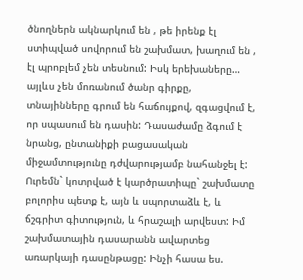ծնողներն ակնարկում են , թե իրենք էլ ստիպված սովորում են շախմատ, խաղում են , էլ պրոբլեմ չեն տեսնում: Իսկ երեխաները… այլևս չեն մոռանում ծանր գիրքը, տնայինները գրում են հաճույքով, զգացվում է, որ սպասում են դասին: Դասաժամը ձգում է նրանց, ընտանիքի բացասական միջամտությունը դժվարությամբ նահանջել է: Ուրեմն` կոտրված է կարծրատիպը` շախմատը բոլորիս պետք է, այն և սպորտաձև է, և ճշգրիտ գիտություն, և հրաշալի արվեստ: Իմ շախմատային դասարանն ավարտեց առարկայի դասընթացը: Ինչի հասա ես.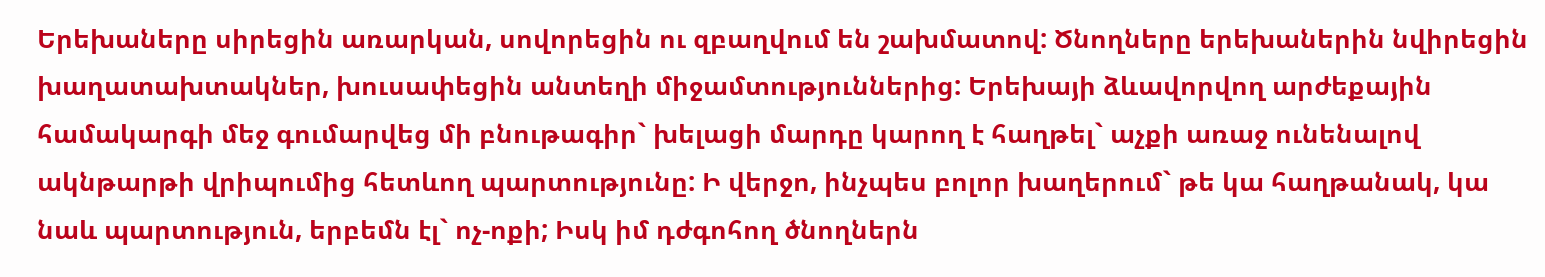Երեխաները սիրեցին առարկան, սովորեցին ու զբաղվում են շախմատով: Ծնողները երեխաներին նվիրեցին խաղատախտակներ, խուսափեցին անտեղի միջամտություններից: Երեխայի ձևավորվող արժեքային համակարգի մեջ գումարվեց մի բնութագիր` խելացի մարդը կարող է հաղթել` աչքի առաջ ունենալով ակնթարթի վրիպումից հետևող պարտությունը: Ի վերջո, ինչպես բոլոր խաղերում` թե կա հաղթանակ, կա նաև պարտություն, երբեմն էլ` ոչ-ոքի; Իսկ իմ դժգոհող ծնողներն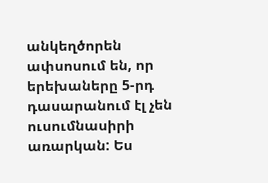անկեղծորեն ափսոսում են, որ երեխաները 5-րդ դասարանում էլ չեն ուսումնասիրի առարկան: Ես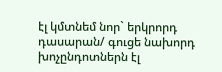էլ կմտնեմ նոր` երկրորդ դասարան/ գուցե նախորդ խոչընդոտներն էլ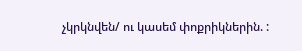չկրկնվեն/ ու կասեմ փոքրիկներին. :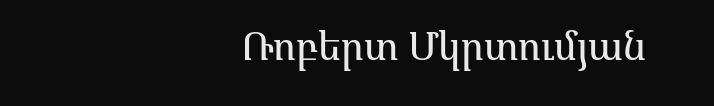Ռոբերտ Մկրտումյան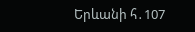Երևանի հ․107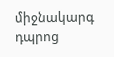միջնակարգ դպրոց